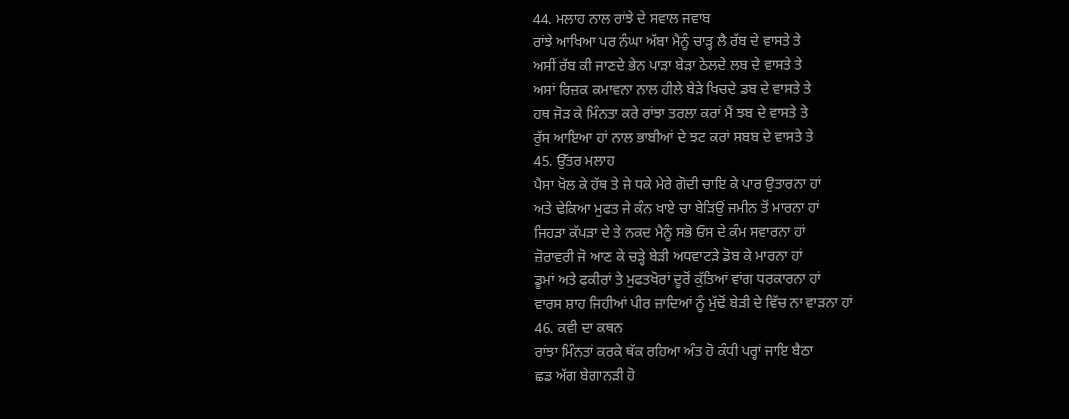44. ਮਲਾਹ ਨਾਲ ਰਾਂਝੇ ਦੇ ਸਵਾਲ ਜਵਾਬ
ਰਾਂਝੇ ਆਖਿਆ ਪਰ ਨੰਘਾ ਅੱਬਾ ਮੈਨੂੰ ਚਾੜ੍ਹ ਲੈ ਰੱਬ ਦੇ ਵਾਸਤੇ ਤੇ
ਅਸੀਂ ਰੱਬ ਕੀ ਜਾਣਦੇ ਭੇਨ ਪਾੜਾ ਬੇੜਾ ਠੇਲਦੇ ਲਬ ਦੇ ਵਾਸਤੇ ਤੇ
ਅਸਾਂ ਰਿਜ਼ਕ ਕਮਾਵਨਾ ਨਾਲ ਹੀਲੇ ਬੇੜੇ ਖਿਚਦੇ ਡਬ ਦੇ ਵਾਸਤੇ ਤੇ
ਹਥ ਜੋੜ ਕੇ ਮਿੰਨਤਾ ਕਰੇ ਰਾਂਝਾ ਤਰਲਾ ਕਰਾਂ ਮੈਂ ਝਬ ਦੇ ਵਾਸਤੇ ਤੇ
ਰੁੱਸ ਆਇਆ ਹਾਂ ਨਾਲ ਭਾਬੀਆਂ ਦੇ ਝਟ ਕਰਾਂ ਸਬਬ ਦੇ ਵਾਸਤੇ ਤੇ
45. ਉੱਤਰ ਮਲਾਹ
ਪੈਸਾ ਖੋਲ ਕੇ ਹੱਥ ਤੇ ਜੇ ਧਕੇ ਮੇਰੇ ਗੋਦੀ ਚਾਇ ਕੇ ਪਾਰ ਉਤਾਰਨਾ ਹਾਂ
ਅਤੇ ਢੇਕਿਆ ਮੁਫਤ ਜੇ ਕੰਨ ਖਾਏ ਚਾ ਬੇੜਿਉਂ ਜਮੀਨ ਤੋਂ ਮਾਰਨਾ ਹਾਂ
ਜਿਹੜਾ ਕੱਪੜਾ ਦੇ ਤੇ ਨਕਦ ਮੈਨੂੰ ਸਭੋ ਓਸ ਦੇ ਕੰਮ ਸਵਾਰਨਾ ਹਾਂ
ਜ਼ੋਰਾਵਰੀ ਜੋ ਆਣ ਕੇ ਚੜ੍ਹੇ ਬੇੜੀ ਅਧਵਾਟੜੇ ਡੋਬ ਕੇ ਮਾਰਨਾ ਹਾਂ
ਡੂਮਾਂ ਅਤੇ ਫਕੀਰਾਂ ਤੇ ਮੁਫਤਖੋਰਾਂ ਦੂਰੋਂ ਕੁੱਤਿਆਂ ਵਾਂਗ ਧਰਕਾਰਨਾ ਹਾਂ
ਵਾਰਸ ਸ਼ਾਹ ਜਿਹੀਆਂ ਪੀਰ ਜ਼ਾਦਿਆਂ ਨੂੰ ਮੁੱਢੋਂ ਬੇੜੀ ਦੇ ਵਿੱਚ ਨਾ ਵਾੜਨਾ ਹਾਂ
46. ਕਵੀ ਦਾ ਕਥਨ
ਰਾਂਝਾ ਮਿੰਨਤਾਂ ਕਰਕੇ ਥੱਕ ਰਹਿਆ ਅੰਤ ਹੋ ਕੰਧੀ ਪਰ੍ਹਾਂ ਜਾਇ ਬੈਠਾ
ਛਡ ਅੱਗ ਬੇਗਾਨੜੀ ਹੋ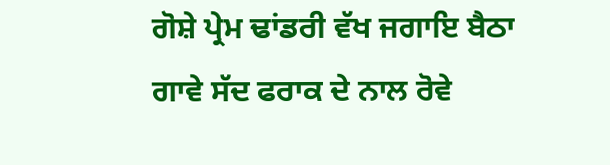ਗੋਸ਼ੇ ਪ੍ਰੇਮ ਢਾਂਡਰੀ ਵੱਖ ਜਗਾਇ ਬੈਠਾ
ਗਾਵੇ ਸੱਦ ਫਰਾਕ ਦੇ ਨਾਲ ਰੋਵੇ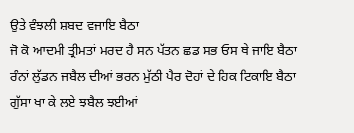ਉਤੇ ਵੰਝਲੀ ਸ਼ਬਦ ਵਜਾਇ ਬੈਠਾ
ਜੋ ਕੋ ਆਦਮੀ ਤ੍ਰੀਮਤਾਂ ਮਰਦ ਹੈ ਸਨ ਪੱਤਨ ਛਡ ਸਭ ਓਸ ਥੇ ਜਾਇ ਬੈਠਾ
ਰੰਨਾਂ ਲੁੱਡਨ ਜਬੈਲ ਦੀਆਂ ਭਰਨ ਮੁੱਠੀ ਪੈਰ ਦੋਹਾਂ ਦੇ ਹਿਕ ਟਿਕਾਇ ਬੈਠਾ
ਗੁੱਸਾ ਖਾ ਕੇ ਲਏ ਝਬੈਲ ਝਈਆਂ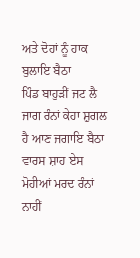ਅਤੇ ਦੋਹਾਂ ਨੂੰ ਹਾਕ ਬੁਲਾਇ ਬੈਠਾ
ਪਿੰਡ ਬਾਹੁੜੀਂ ਜਟ ਲੈ ਜਾਗ ਰੰਨਾਂ ਕੇਹਾ ਸ਼ੁਗਲ ਹੈ ਆਣ ਜਗਾਇ ਬੈਠਾ
ਵਾਰਸ ਸ਼ਾਹ ਏਸ ਮੋਹੀਆਂ ਮਰਦ ਰੰਨਾਂ ਨਾਹੀਂ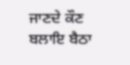ਜਾਣਦੇ ਕੌਣ ਬਲਾਇ ਬੈਠਾ